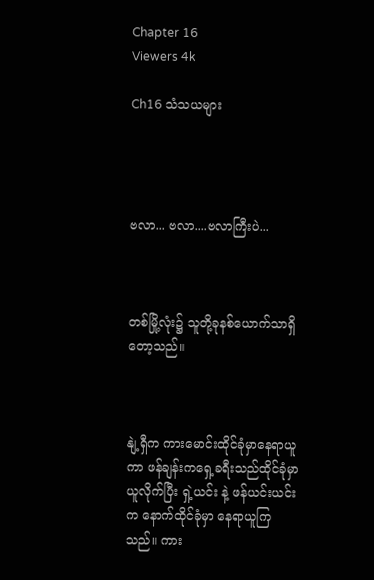Chapter 16
Viewers 4k

Ch16 သံသယများ




ဗလာ... ဗလာ....ဗလာကြီးပဲ...



တစ်မြို့လုံး၌ သူတို့ခုနစ်ယောက်သာရှိတော့သည်။



နျဲ့ရှီက ကားမောင်းထိုင်ခုံမှာနေရာယူကာ ဖန်ချန်းကရှေ့ခရီးသည်ထိုင်ခုံမှာယူလိုက်ပြီး ရှဲ့ယင်း နဲ့ ဖန်ယင်းယင်းက နောက်ထိုင်ခုံမှာ နေရာယူကြသည်။ ကား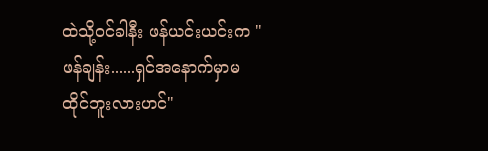ထဲသို့ဝင်ခါနီး ဖန်ယင်းယင်းက "ဖန်ချန်း......ရှင်အနောက်မှာမထိုင်ဘူးလားဟင်"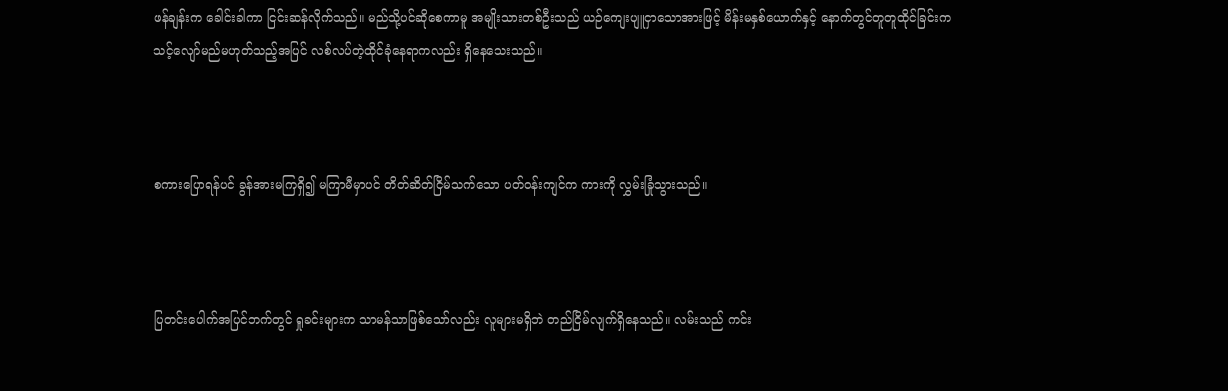ဖန်ချန်းက ခေါင်းခါကာ ငြင်းဆန်လိုက်သည်။ မည်သို့ပင်ဆိုစေကာမူ အမျိုးသားတစ်ဦးသည် ယဉ်ကျေးပျူငှာသောအားဖြင့် မိန်းမနှစ်ယောက်နှင့် နောက်တွင်တူတူထိုင်ခြင်းက သင့်လျော်မည်မဟုတ်သည့်အပြင် လစ်လပ်တဲ့ထိုင်ခုံနေရာကလည်း ရှိနေသေးသည်။



စကားပြောရန်ပင် ခွန်အားမကြရှိ၍ မကြာမီမှာပင် တိတ်ဆိတ်ငြိမ်သက်သော ပတ်ဝန်းကျင်က ကားကို လွှမ်းခြုံသွားသည်။



ပြတင်းပေါက်အပြင်ဘက်တွင် ရှုခင်းများက သာမန်သာဖြစ်သော်လည်း လူများမရှိဘဲ တည်ငြိမ်လျက်ရှိနေသည်။ လမ်းသည် ကင်း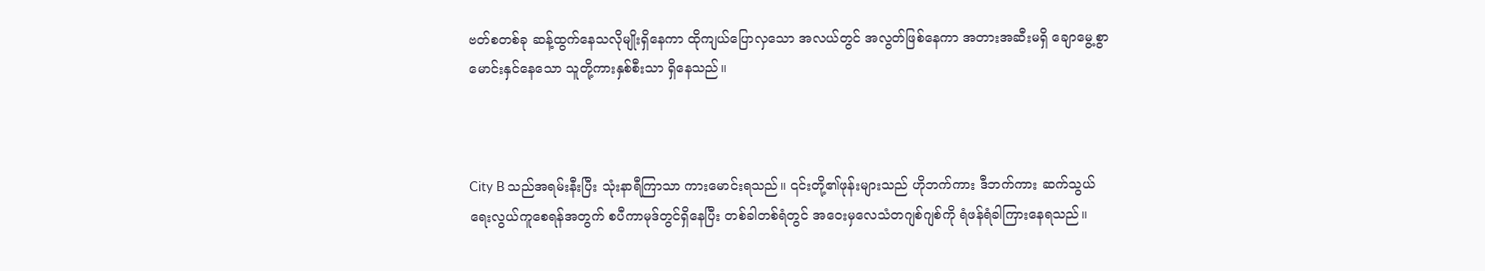ဗတ်စတစ်ခု ဆန့်ထွက်နေသလိုမျိုးရှိနေကာ ထိုကျယ်ပြောလှသော အလယ်တွင် အလွတ်ဖြစ်နေကာ အတားအဆီးမရှိ ချောမွေ့စွာ မောင်းနှင်နေသော သူတို့ကားနှစ်စီးသာ ရှိနေသည်။



City B သည်အရမ်းနီးပြီး သုံးနာရီကြာသာ ကားမောင်းရသည်။ ၎င်းတို့၏ဖုန်းများသည် ဟိုဘက်ကား ဒီဘက်ကား ဆက်သွယ်ရေးလွယ်ကူစေရန်အတွက် စပီကာမုဒ်တွင်ရှိနေပြီး တစ်ခါတစ်ရံတွင် အဝေးမှလေသံတဂျစ်ဂျစ်ကို ရံဖန်ရံခါကြားနေရသည်။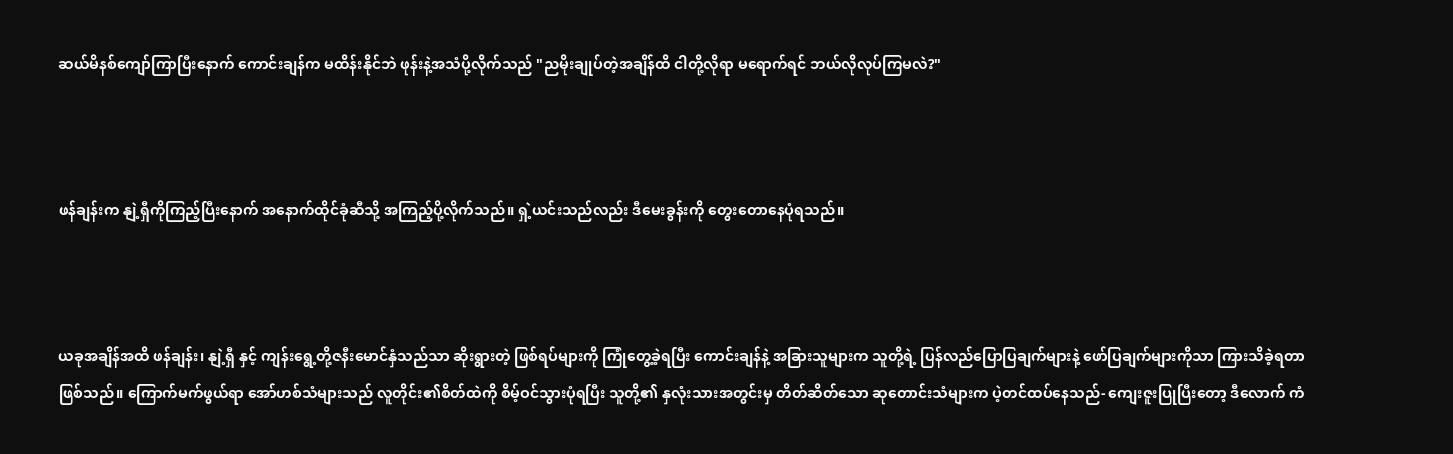ဆယ်မိနစ်ကျော်ကြာပြီးနောက် ကောင်းချန်က မထိန်းနိုင်ဘဲ ဖုန်းနဲ့အသံပို့လိုက်သည် "ညမိုးချုပ်တဲ့အချိန်ထိ ငါတို့လိုရာ မရောက်ရင် ဘယ်လိုလုပ်ကြမလဲ?"



ဖန်ချန်းက နျဲ့ရှီကိုကြည့်ပြီးနောက် အနောက်ထိုင်ခုံဆီသို့ အကြည့်ပို့လိုက်သည်။ ရှဲ့ယင်းသည်လည်း ဒီမေးခွန်းကို တွေးတောနေပုံရသည်။



ယခုအချိန်အထိ ဖန်ချန်း၊ နျဲ့ရှီ နှင့် ကျန်းရွေ့တို့ဇနီးမောင်နှံသည်သာ ဆိုးရွားတဲ့ ဖြစ်ရပ်များကို ကြုံတွေ့ခဲ့ရပြီး ကောင်းချန်နဲ့ အခြားသူများက သူတို့ရဲ့ ပြန်လည်ပြောပြချက်များနဲ့ ဖော်ပြချက်များကိုသာ ကြားသိခဲ့ရတာဖြစ်သည်။ ကြောက်မက်ဖွယ်ရာ အော်ဟစ်သံများသည် လူတိုင်း၏စိတ်ထဲကို စိမ့်ဝင်သွားပုံရပြီး သူတို့၏ နှလုံးသားအတွင်းမှ တိတ်ဆိတ်သော ဆုတောင်းသံများက ပဲ့တင်ထပ်နေသည်- ကျေးဇူးပြုပြီးတော့ ဒီလောက် ကံ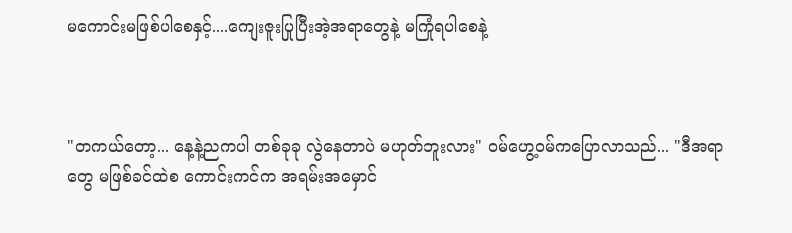မကောင်းမဖြစ်ပါစေနှင့်....ကျေးဇူးပြုပြီးအဲ့အရာတွေနဲ့ မကြုံရပါစေနဲ့



"တကယ်တော့... နေ့နဲ့ညကပါ တစ်ခုခု လွဲနေတာပဲ မဟုတ်ဘူးလား" ဝမ်ဟွေ့ဝမ်ကပြောလာသည်... "ဒီအရာတွေ မဖြစ်ခင်ထဲစ ကောင်းကင်က အရမ်းအမှောင်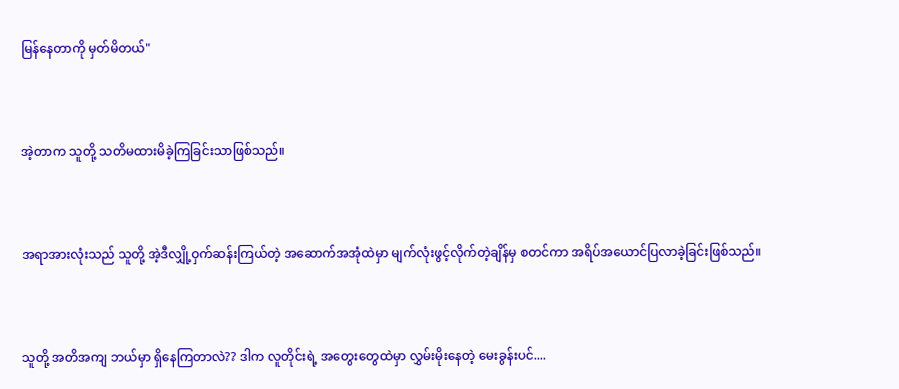မြန်နေတာကို မှတ်မိတယ်"



အဲ့တာက သူတို့ သတိမထားမိခဲ့ကြခြင်းသာဖြစ်သည်။



အရာအားလုံးသည် သူတို့ အဲ့ဒီလျှို့ဝှက်ဆန်းကြယ်တဲ့ အဆောက်အအုံထဲမှာ မျက်လုံးဖွင့်လိုက်တဲ့ချိန်မှ စတင်ကာ အရိပ်အယောင်ပြလာခဲ့ခြင်းဖြစ်သည်။



သူတို့ အတိအကျ ဘယ်မှာ ရှိနေကြတာလဲ?? ဒါက လူတိုင်းရဲ့ အတွေးတွေထဲမှာ လွှမ်းမိုးနေတဲ့ မေးခွန်းပင်....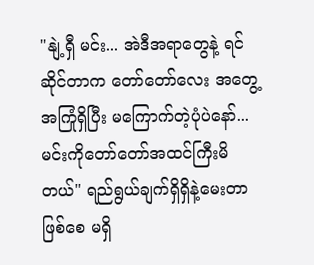"နျဲ့ရှီ မင်း... အဲဒီအရာတွေနဲ့ ရင်ဆိုင်တာက တော်တော်လေး အတွေ့အကြုံရှိပြီး မကြောက်တဲ့ပုံပဲနော်...မင်းကိုတော်တော်အထင်ကြီးမိတယ်" ရည်ရွယ်ချက်ရှိရှိနဲ့မေးတာဖြစ်စေ မရှိ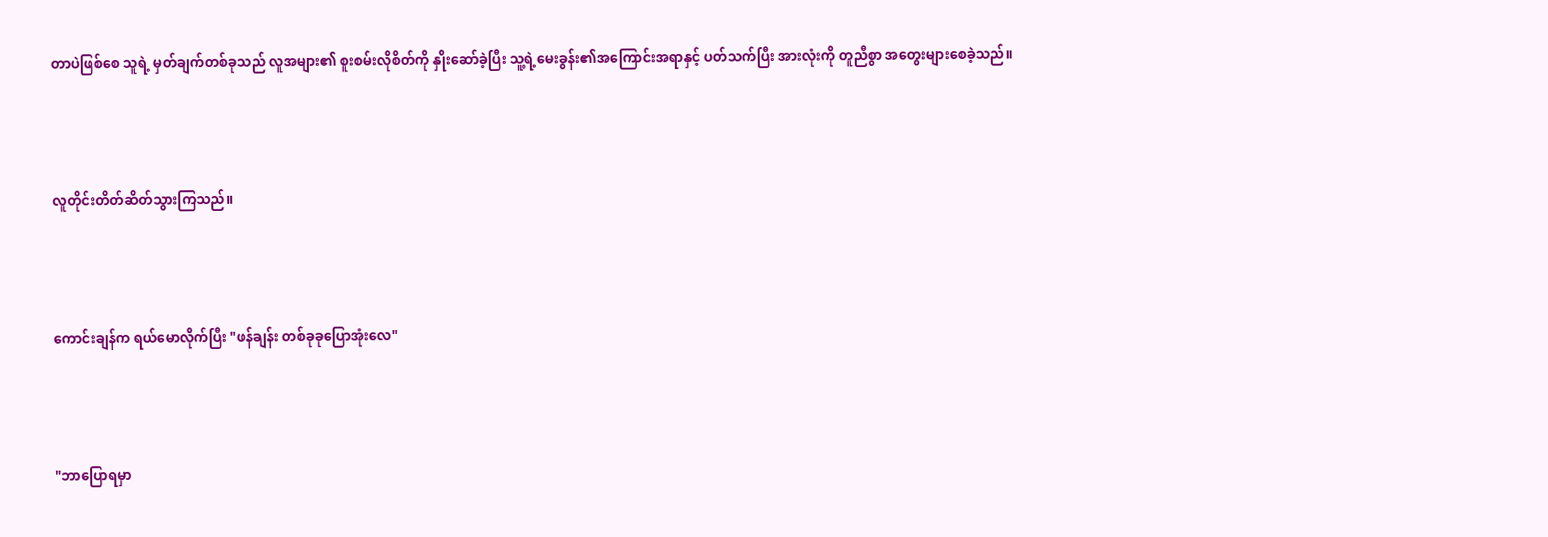တာပဲဖြစ်စေ သူရဲ့ မှတ်ချက်တစ်ခုသည် လူအများ၏ စူးစမ်းလိုစိတ်ကို နှိုးဆော်ခဲ့ပြီး သူ့ရဲ့မေးခွန်း၏အကြောင်းအရာနှင့် ပတ်သက်ပြီး အားလုံးကို တူညီစွာ အတွေးများစေခဲ့သည်။



လူတိုင်းတိတ်ဆိတ်သွားကြသည်။



ကောင်းချန်က ရယ်မောလိုက်ပြီး "ဖန်ချန်း တစ်ခုခုပြောအုံးလေ"



"ဘာပြောရမှာ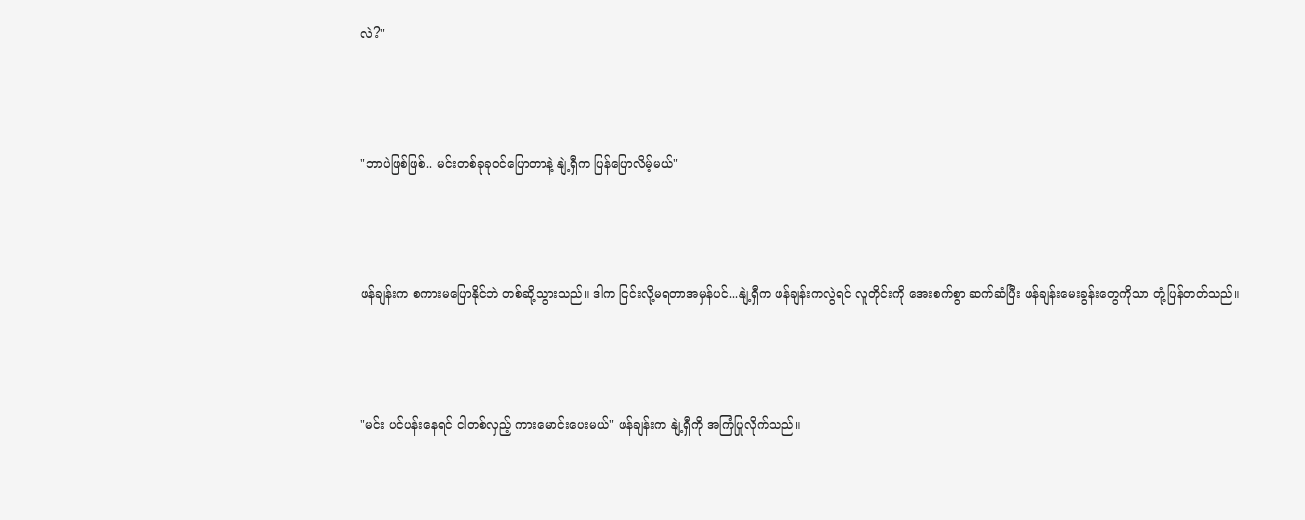လဲ?"



"ဘာပဲဖြစ်ဖြစ်.. မင်းတစ်ခုခုဝင်ပြောတာနဲ့ နျဲ့ရှီက ပြန်ပြောလိမ့်မယ်"



ဖန်ချန်းက စကားမပြောနိုင်ဘဲ တစ်ဆို့သွားသည်။ ဒါက ငြင်းလို့မရတာအမှန်ပင်...နျဲ့ရှီက ဖန်ချန်းကလွဲရင် လူတိုင်းကို အေးစက်စွာ ဆက်ဆံပြီး ဖန်ချန်းမေးခွန်းတွေကိုသာ တုံ့ပြန်တတ်သည်။



"မင်း ပင်ပန်းနေရင် ငါတစ်လှည့် ကားမောင်းပေးမယ်" ဖန်ချန်းက နျဲ့ရှီကို အကြံပြုလိုက်သည်။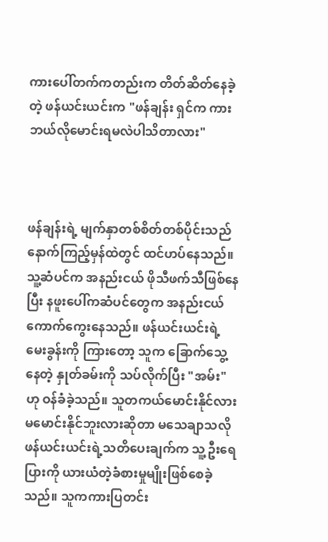ကားပေါ်တက်ကတည်းက တိတ်ဆိတ်နေခဲ့တဲ့ ဖန်ယင်းယင်းက "ဖန်ချန်း ရှင်က ကားဘယ်လိုမောင်းရမလဲပါသိတာလား"



ဖန်ချန်းရဲ့ မျက်နှာတစ်စိတ်တစ်ပိုင်းသည်နောက်ကြည့်မှန်ထဲတွင် ထင်ဟပ်နေသည်။ သူ့ဆံပင်က အနည်းငယ် ဖိုသီဖက်သီဖြစ်နေပြီး နဖူးပေါ်ကဆံပင်တွေက အနည်းငယ် ကောက်ကွေးနေသည်။ ဖန်ယင်းယင်းရဲ့ မေးခွန်းကို ကြားတော့ သူက ခြောက်သွေ့နေတဲ့ နှုတ်ခမ်းကို သပ်လိုက်ပြီး "အမ်း" ဟု ဝန်ခံခဲ့သည်။ သူတကယ်မောင်းနိုင်လား မမောင်းနိုင်ဘူးလားဆိုတာ မသေချာသလို ဖန်ယင်းယင်းရဲ့သတိပေးချက်က သူ့ဦးရေပြားကို ယားယံတဲ့ခံစားမှုမျိုးဖြစ်စေခဲ့သည်။ သူကကားပြတင်း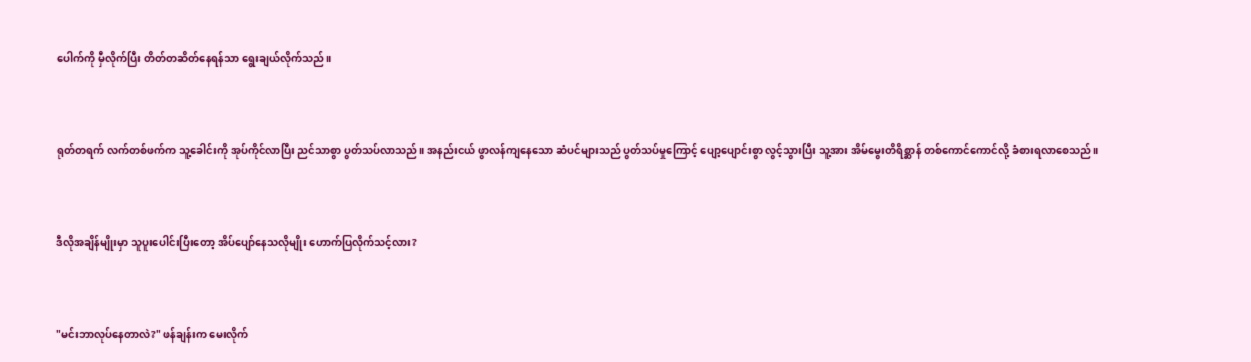ပေါက်ကို မှီလိုက်ပြီး တိတ်တဆိတ်နေရန်သာ ရွေးချယ်လိုက်သည်။



ရုတ်တရက် လက်တစ်ဖက်က သူ့ခေါင်းကို အုပ်ကိုင်လာပြီး ညင်သာစွာ ပွတ်သပ်လာသည်။ အနည်းငယ် ဖွာလန်ကျနေသော ဆံပင်များသည် ပွတ်သပ်မှုကြောင့် ပျော့ပျောင်းစွာ လွင့်သွားပြီး သူ့အား အိမ်မွေးတိရိစ္ဆာန် တစ်‌ကောင်ကောင်လို့ ခံစားရလာစေသည်။



ဒီလိုအချိန်မျိုးမှာ သူပူးပေါင်းပြီးတော့ အိပ်ပျော်နေသလိုမျိုး ဟောက်ပြလိုက်သင့်လား?



"မင်းဘာလုပ်နေတာလဲ?" ဖန်ချန်းက မေးလိုက်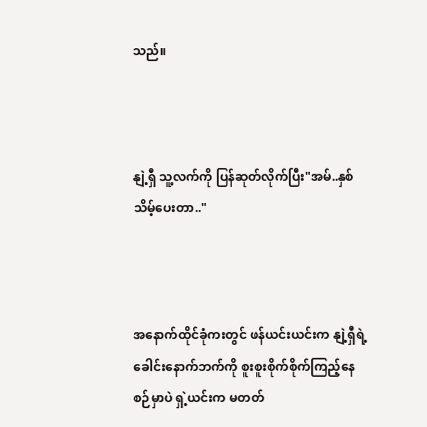သည်။



နျဲ့ရှီ သူ့လက်ကို ပြန်ဆုတ်လိုက်ပြီး"အမ်..နှစ်သိမ့်ပေးတာ.."



အနောက်ထိုင်ခုံကးတွင် ဖန်ယင်းယင်းက နျဲ့ရှီရဲ့ခေါင်းနောက်ဘက်ကို စူးစူးစိုက်စိုက်ကြည့်နေစဉ်မှာပဲ ရှဲ့ယင်းက မတတ်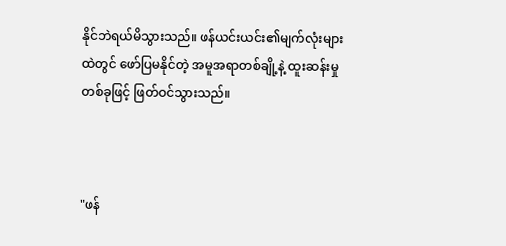နိုင်ဘဲရယ်မိသွားသည်။ ဖန်ယင်းယင်း၏မျက်လုံးများထဲတွင် ဖော်ပြမနိုင်တဲ့ အမူအရာတစ်ချို့နဲ့ ထူးဆန်းမှုတစ်ခုဖြင့် ဖြတ်ဝင်သွားသည်။



"ဖန်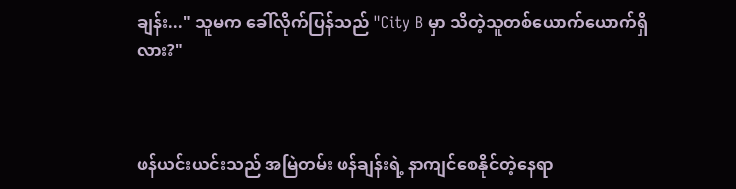ချန်း..." သူမက ခေါ်လိုက်ပြန်သည် "City B မှာ သိတဲ့သူတစ်ယောက်ယောက်ရှိလား?"



ဖန်ယင်းယင်းသည် အမြဲတမ်း ဖန်ချန်းရဲ့ နာကျင်စေနိုင်တဲ့နေရာ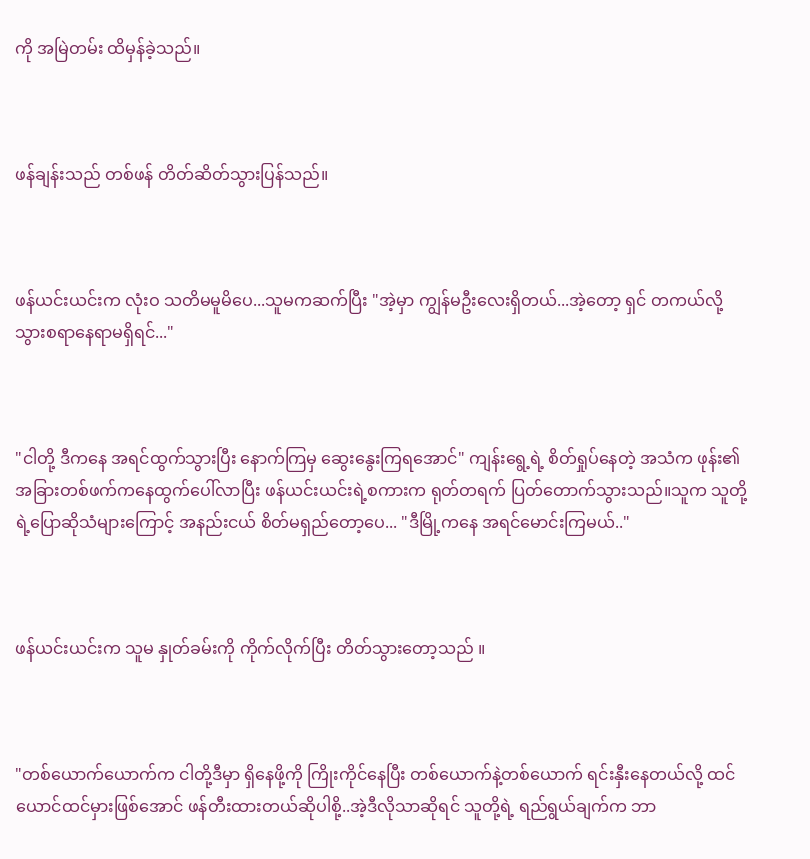ကို အမြဲတမ်း ထိမှန်ခဲ့သည်။



ဖန်ချန်းသည် တစ်ဖန် တိတ်ဆိတ်သွားပြန်သည်။



ဖန်ယင်းယင်းက လုံးဝ သတိမမူမိပေ...သူမကဆက်ပြီး "အဲ့မှာ ကျွန်မဦးလေးရှိတယ်...အဲ့တော့ ရှင် တကယ်လို့သွားစရာနေရာမရှိရင်..."



"ငါတို့ ဒီကနေ အရင်ထွက်သွားပြီး နောက်ကြမှ ဆွေးနွေးကြရအောင်" ကျန်းရွေ့ရဲ့ စိတ်ရှုပ်နေတဲ့ အသံက ဖုန်း၏အခြားတစ်ဖက်ကနေထွက်ပေါ်လာပြီး ဖန်ယင်းယင်းရဲ့စကားက ရုတ်တရက် ပြတ်တောက်သွားသည်။သူက သူတို့ရဲ့ပြောဆိုသံများကြောင့် အနည်းငယ် စိတ်မရှည်တော့ပေ... "ဒီမြို့ကနေ အရင်မောင်းကြမယ်.."



ဖန်ယင်းယင်းက သူမ နှုတ်ခမ်းကို ကိုက်လိုက်ပြီး တိတ်သွားတော့သည် ။



"တစ်ယောက်ယောက်က ငါတို့ဒီမှာ ရှိနေဖို့ကို ကြိုးကိုင်နေပြီး တစ်ယောက်နဲ့တစ်ယောက် ရင်းနှီးနေတယ်လို့ ထင်ယောင်ထင်မှားဖြစ်အောင် ဖန်တီးထားတယ်ဆိုပါစို့..အဲ့ဒီလိုသာဆိုရင် သူတို့ရဲ့ ရည်ရွယ်ချက်က ဘာ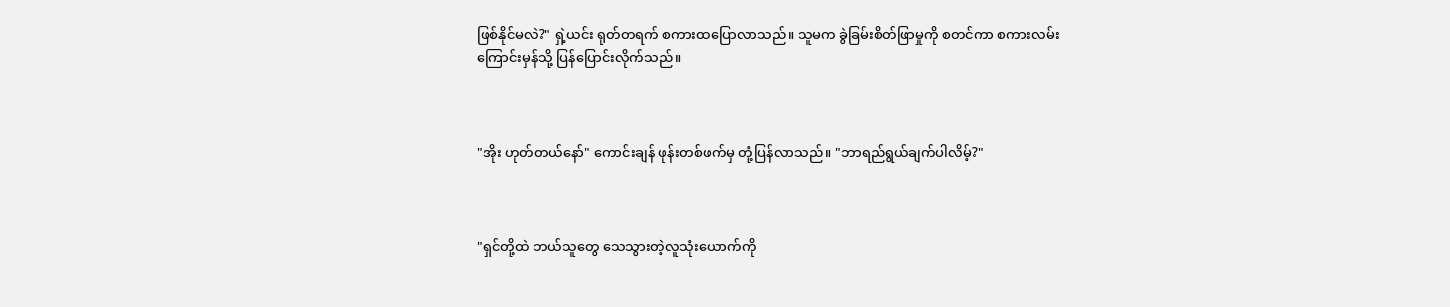ဖြစ်နိုင်မလဲ?" ရှဲ့ယင်း ရုတ်တရက် စကားထပြောလာသည်။ သူမက ခွဲခြမ်းစိတ်ဖြာမှုကို စတင်ကာ စကားလမ်းကြောင်းမှန်သို့ ပြန်ပြောင်းလိုက်သည်။



"အိုး ဟုတ်တယ်နော်" ကောင်းချန် ဖုန်းတစ်ဖက်မှ တုံ့ပြန်လာသည်။ "ဘာရည်ရွယ်ချက်ပါလိမ့်?"



"ရှင်တို့ထဲ ဘယ်သူတွေ သေသွားတဲ့လူသုံးယောက်ကို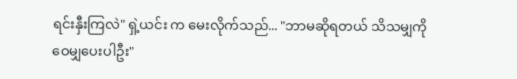ရင်းနှီးကြလဲ" ရှဲ့ယင်း က မေးလိုက်သည်... "ဘာမဆိုရတယ် သိသမျှကို ဝေမျှပေးပါဦး"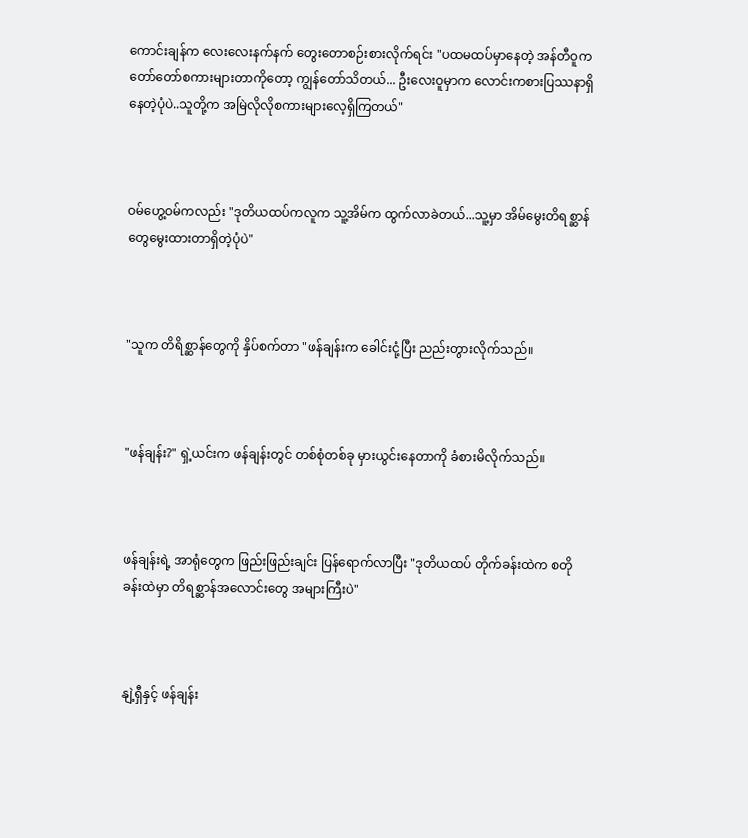ကောင်းချန်က လေးလေးနက်နက် တွေးတောစဉ်းစားလိုက်ရင်း "ပထမထပ်မှာနေတဲ့ အန်တီဝူက တော်တော်စကားများတာကိုတော့ ကျွန်တော်သိတယ်... ဦးလေးဝူမှာက လောင်းကစားပြဿနာရှိနေတဲ့ပုံပဲ..သူတို့က အမြဲလိုလိုစကားများလေ့ရှိကြတယ်"



ဝမ်ဟွေ့ဝမ်ကလည်း "ဒုတိယထပ်ကလူက သူ့အိမ်က ထွက်လာခဲတယ်...သူ့မှာ အိမ်မွေးတိရစ္ဆာန်တွေမွေးထားတာရှိတဲ့ပုံပဲ"



"သူက တိရိစ္ဆာန်တွေကို နှိပ်စက်တာ "ဖန်ချန်းက ခေါင်းငုံ့ပြီး ညည်းတွားလိုက်သည်။



"ဖန်ချန်း?" ရှဲ့ယင်းက ဖန်ချန်းတွင် တစ်စုံတစ်ခု မှားယွင်းနေတာကို ခံစားမိလိုက်သည်။



ဖန်ချန်းရဲ့ အာရုံတွေက ဖြည်းဖြည်းချင်း ပြန်ရောက်လာပြီး "ဒုတိယထပ် တိုက်ခန်းထဲက စတိုခန်းထဲမှာ တိရစ္ဆာန်အလောင်းတွေ အများကြီးပဲ"



နျဲ့ရှီနှင့် ဖန်ချန်း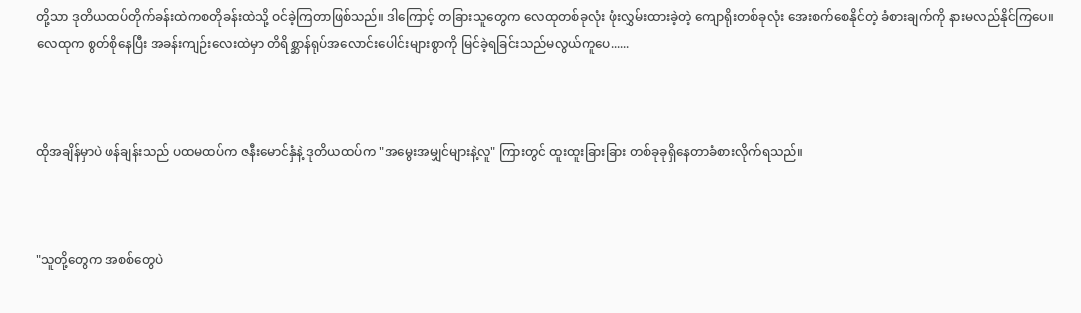တို့သာ ဒုတိယထပ်တိုက်ခန်းထဲကစတိုခန်းထဲသို့ ဝင်ခဲ့ကြတာဖြစ်သည်။ ဒါကြောင့် တခြားသူတွေက လေထုတစ်ခုလုံး ဖုံးလွှမ်းထားခဲ့တဲ့ ကျောရိုးတစ်ခုလုံး အေးစက်စေနိုင်တဲ့ ခံစားချက်ကို နားမလည်နိုင်ကြပေ။ လေထုက စွတ်စိုနေပြီး အခန်းကျဉ်းလေးထဲမှာ တိရိစ္ဆာန်ရုပ်အလောင်းပေါင်းများစွာကို မြင်ခဲ့ရခြင်းသည်မလွယ်ကူပေ......



ထိုအချိန်မှာပဲ ဖန်ချန်းသည် ပထမထပ်က ဇနီးမောင်နှံနဲ့ ဒုတိယထပ်က "အမွေးအမျှင်များနဲ့လူ" ကြားတွင် ထူးထူးခြားခြား တစ်ခုခုရှိနေတာခံစားလိုက်ရသည်။



"သူတို့တွေက အစစ်တွေပဲ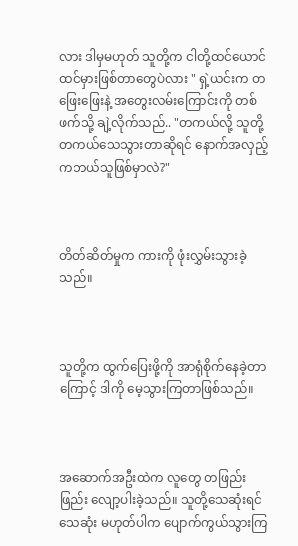လား ဒါမှမဟုတ် သူတို့က ငါတို့ထင်ယောင်ထင်မှားဖြစ်တာတွေပဲလား " ရှဲ့ယင်းက တဖြေးဖြေးနဲ့ အတွေးလမ်းကြောင်းကို တစ်ဖက်သို့ ချဲ့လိုက်သည်.. "တကယ်လို့ သူတို့တကယ်သေသွားတာဆိုရင် နောက်အလှည့်ကဘယ်သူဖြစ်မှာလဲ?"



တိတ်ဆိတ်မှုက ကားကို ဖုံးလွှမ်းသွားခဲ့သည်။



သူတို့က ထွက်ပြေးဖို့ကို အာရုံစိုက်နေခဲ့တာကြောင့် ဒါကို မေ့သွားကြတာဖြစ်သည်။



အဆောက်အဦးထဲက လူတွေ တဖြည်းဖြည်း လျော့ပါးခဲ့သည်။ သူတို့သေဆုံးရင်သေဆုံး မဟုတ်ပါက ပျောက်ကွယ်သွားကြ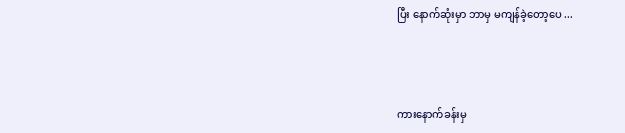ပြီး နောက်ဆုံးမှာ ဘာမှ မကျန်ခဲ့တော့ပေ ...



ကားနောက်ခန်းမှ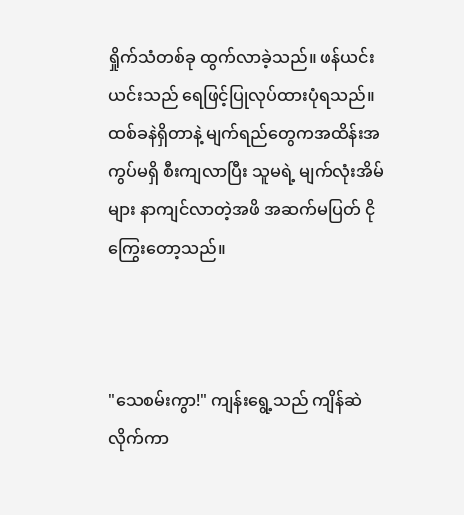ရှိုက်သံတစ်ခု ထွက်လာခဲ့သည်။ ဖန်ယင်းယင်းသည် ရေဖြင့်ပြုလုပ်ထားပုံရသည်။ ထစ်ခနဲရှိတာနဲ့ မျက်ရည်တွေကအထိန်းအကွပ်မရှိ စီးကျလာပြီး သူမရဲ့ မျက်လုံးအိမ်များ နာကျင်လာတဲ့အဖိ အဆက်မပြတ် ငိုကြွေးတော့သည်။



"သေစမ်းကွာ!" ကျန်းရွေ့သည် ကျိန်ဆဲလိုက်ကာ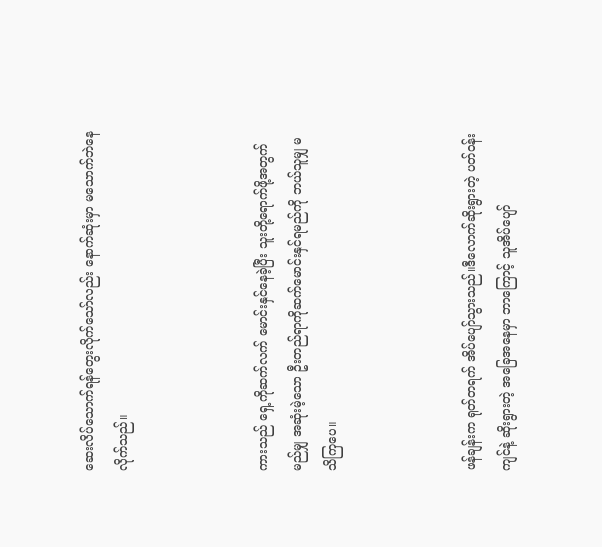ဆေးလိပ်သောက်ရန်တွေးလိုက်သော်လည်း နောက်ဆုံးမှာ မသောက်ဘဲနေလိုက်သည်။



ကားသည် ရှေ့ကိုဆက်လက် မောင်းနှင်နေခဲ့ပြီး သူးတို့ရောက်ဖို့အတွက် မည်မျှ အဆုံးမဲ့သော ဦးတည်ရာကိုဆက်မောင်းနှင်ရမည်ကို ဘယ်သူမျှ မသိကြပေ။



ဖန်ချန်းက ရုတ်တရက် အိပ်ပျော်သွားသည်။ဒီလောက်ဆိုးရွားတဲ့ ပတ်ဝန်းကျင်နဲ့ ဆိုးရွားတဲ့ အခြေအနေမှာ ဘာကြောင့် သူ‌အိပ်ပျော်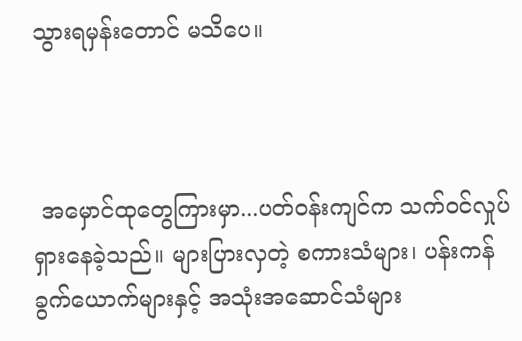သွားရမှန်းတောင် မသိပေ။



 အမှောင်ထုတွေကြားမှာ...ပတ်ဝန်းကျင်က သက်ဝင်လှုပ်ရှားနေခဲ့သည်။ များပြားလှတဲ့ စကားသံများ၊ ပန်းကန်ခွက်ယောက်များနှင့် အသုံးအဆောင်သံများ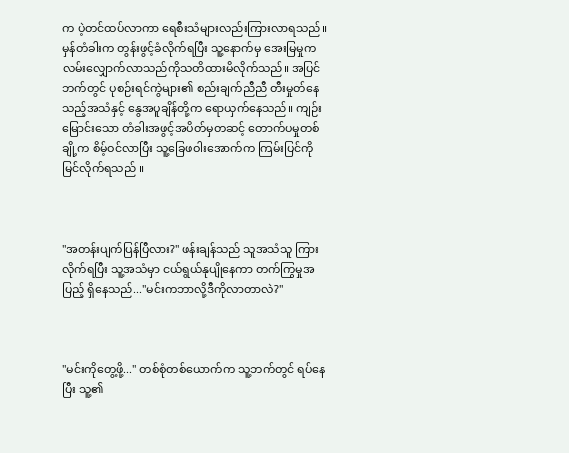က ပဲ့တင်ထပ်လာကာ ရေစီးသံများလည်းကြားလာရသည်။ မှန်တံခါးက တွန်းဖွင့်ခံလိုက်ရပြီး သူ့နောက်မှ အေးမြမှုက လမ်းလျှောက်လာသည်ကိုသတိထားမိလိုက်သည်။ အပြင်ဘက်တွင် ပုစဉ်းရင်ကွဲများ၏ စည်းချက်ညီညီ တီးမှုတ်နေသည့်အသံနှင့် နွေအပူချိန်တို့က ရောယှက်နေသည်။ ကျဉ်းမြောင်းသော တံခါးအဖွင့်အပိတ်မှတဆင့် တောက်ပမှုတစ်ချို့က စိမ့်ဝင်လာပြီး သူ့ခြေဖဝါးအောက်က ကြမ်းပြင်ကို မြင်လိုက်ရသည် ။



"အတန်းပျက်ပြန်ပြီလား?" ဖန်းချန်သည် သူအသံသူ ကြားလိုက်ရပြီး သူ့အသံမှာ ငယ်ရွယ်နုပျိုနေကာ တက်ကြွမှုအပြည့် ရှိနေသည်..."မင်းကဘာလို့ဒီကိုလာတာလဲ?"



"မင်းကိုတွေ့ဖို့..." တစ်စုံတစ်ယောက်က သူ့ဘက်တွင် ရပ်နေပြီး သူ့၏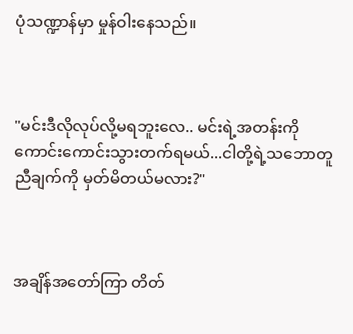ပုံသဏ္ဍာန်မှာ မှုန်ဝါးနေသည်။



"မင်းဒီလိုလုပ်လို့မရဘူးလေ.. မင်းရဲ့အတန်းကို ကောင်းကောင်းသွားတက်ရမယ်...ငါတို့ရဲ့သဘောတူညီချက်ကို မှတ်မိတယ်မလား?"



အချိန်အတော်ကြာ တိတ်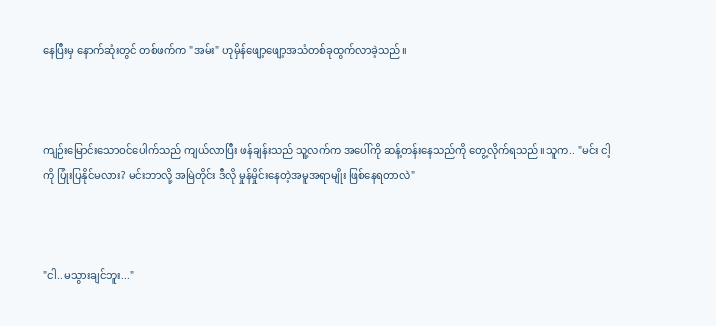နေပြီးမှ နောက်ဆုံးတွင် တစ်ဖက်က "အမ်း" ဟုမှိန်ဖျော့ဖျော့အသံတစ်ခုထွက်လာခဲ့သည်။



ကျဉ်းမြောင်းသောဝင်ပေါက်သည် ကျယ်လာပြီး ဖန်ချန်းသည် သူ့လက်က အပေါ်ကို ဆန့်တန်းနေသည်ကို တွေ့လိုက်ရသည်။သူက.. "မင်း ငါ့ကို ပြုံးပြနိုင်မလား? မင်းဘာလို့ အမြဲတိုင်း ဒီလို မှုန်မှိုင်းနေတဲ့အမူအရာမျိုး ဖြစ်နေရတာလဲ"



"ငါ..မသွားချင်ဘူး..."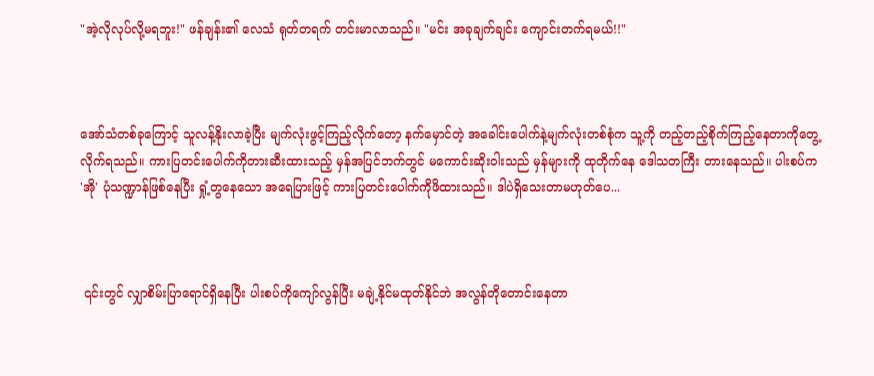"အဲ့လိုလုပ်လို့မရဘူး!" ဖန်ချန်း၏ လေသံ ရုတ်တရက် တင်းမာလာသည်။ "မင်း အခုချက်ချင်း ကျောင်းတက်ရမယ်!!"



အော်သံတစ်ခုကြောင့် သူလန့်နိုးလာခဲ့ပြီး မျက်လုံးဖွင့်ကြည့်လိုက်တော့ နက်မှောင်တဲ့ အခေါင်းပေါက်နဲ့မျက်လုံးတစ်စုံက သူ့ကို တည့်တည့်စိုက်ကြည့်နေတာကိုတွေ့လိုက်ရသည်။ ကားပြတင်းပေါက်ကိုတားဆီးထားသည့် မှန်အပြင်ဘက်တွင် မကောင်းဆိုးဝါးသည် မှန်များကို ထုတိုက်နေ ဒေါသတကြီး တားနေသည်။ ပါးစပ်က 'အို' ပုံသဏ္ဍာန်ဖြစ်နေပြီး ရှုံ့တွနေသော အရေပြားဖြင့် ကားပြတင်းပေါက်ကိုဖိထားသည်။ ဒါပဲရှိသေးတာမဟုတ်ပေ...



 ၎င်းတွင် လျှာစိမ်းပြာရောင်ရှိနေပြီး ပါးစပ်ကိုကျော်လွန်ပြီး မချဲ့နိုင်မထုတ်နိုင်ဘဲ အလွန်တိုတောင်းနေတာ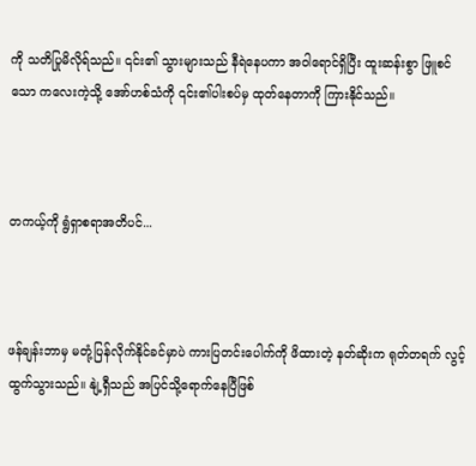ကို သတိပြုမိလိုရ်သည်။ ၎င်း၏ သွားများသည် နီရဲနေပကာ အဝါရောင်ရှိပြီး ထူးဆန်းစွာ ဖြူစင်သော ကလေးကဲ့သို့ အော်ဟစ်သံကို ၎င်း၏ပါးစပ်မှ ထုတ်နေတာကို ကြားနိုင်သည်။



တကယ့်ကို ရွံရှာစရာအတိပင်...



ဖန်ချန်းဘာမှ မတုံ့ပြန်လိုက်နိုင်ခင်မှာပဲ ကားပြတင်းပေါက်ကို ဖိထားတဲ့ နတ်ဆိုးက ရုတ်တရက် လွင့်ထွက်သွားသည်။ နျဲ့ရှီသည် အပြင်သို့ရောက်နေပြီဖြစ်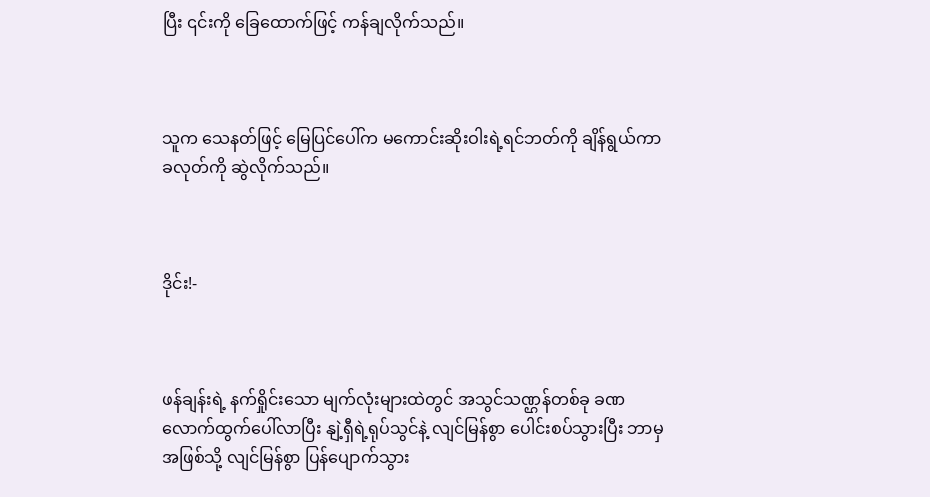ပြီး ၎င်းကို ခြေထောက်ဖြင့် ကန်ချလိုက်သည်။



သူက သေနတ်ဖြင့် မြေပြင်ပေါ်က မကောင်းဆိုးဝါးရဲ့ရင်ဘတ်ကို ချိန်ရွယ်ကာ ခလုတ်ကို ဆွဲလိုက်သည်။



ဒိုင်း!-



ဖန်ချန်းရဲ့ နက်ရှိုင်းသော မျက်လုံးများထဲတွင် အသွင်သဏ္ဌန်တစ်ခု ခဏလောက်ထွက်ပေါ်လာပြီး နျဲ့ရှီရဲ့ရုပ်သွင်နဲ့ လျင်မြန်စွာ ပေါင်းစပ်သွားပြီး ဘာမှအဖြစ်သို့ လျင်မြန်စွာ ပြန်ပျောက်သွား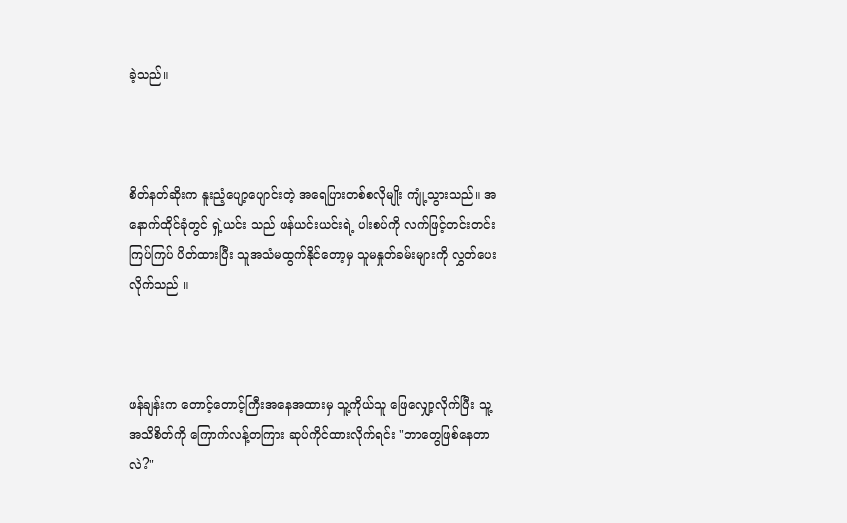ခဲ့သည်။



စိတ်နတ်ဆိုးက နူးညံ့ပျော့ပျောင်းတဲ့ အရေပြားတစ်စလိုမျိုး ကျုံ့သွားသည်။ အနောက်ထိုင်ခုံတွင် ရှဲ့ယင်း သည် ဖန်ယင်းယင်းရဲ့ ပါးစပ်ကို လက်ဖြင့်တင်းတင်းကြပ်ကြပ် ပိတ်ထားပြီး သူအသံမထွက်နိုင်တော့မှ သူမနှုတ်ခမ်းများကို လွှတ်ပေးလိုက်သည် ။



ဖန်ချန်းက တောင့်တောင့်ကြီးအနေအထားမှ သူ့ကိုယ်သူ ဖြေလျှော့လိုက်ပြီး သူ့အသိစိတ်ကို ကြောက်လန့်တကြား ဆုပ်ကိုင်ထားလိုက်ရင်း "ဘာတွေဖြစ်နေတာလဲ?"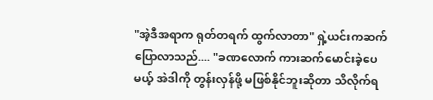"အဲ့ဒီအရာက ရုတ်တရက် ထွက်လာတာ" ရှဲ့ယင်းကဆက်ပြောလာသည်.... "ခဏလောက် ကားဆက်မောင်းခဲ့ပေမယ့် အဲဒါကို တွန်းလှန်ဖို့ မဖြစ်နိုင်ဘူးဆိုတာ သိလိုက်ရ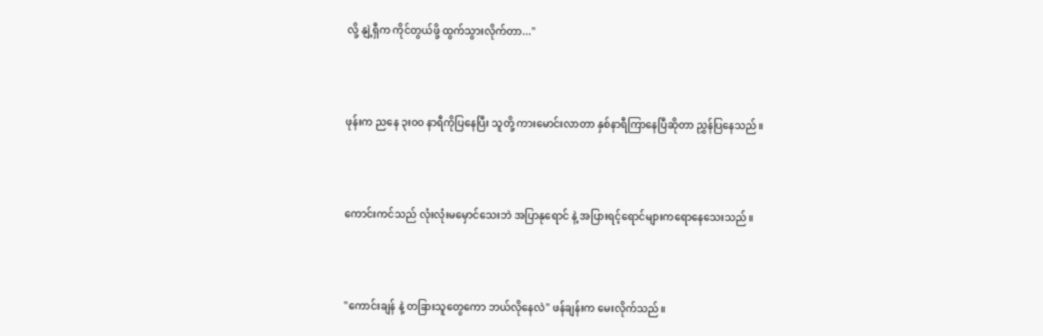လို့ နျဲ့ရှီက ကိုင်တွယ်ဖို့ ထွက်သွားလိုက်တာ..."



ဖုန်းက ညနေ ၃း၀၀ နာရီကိုပြနေပြီး သူတို့ ကားမောင်းလာတာ နှစ်နာရီကြာနေပြီဆိုတာ ညွှန်ပြနေသည်။



ကောင်းကင်သည် လုံးလုံးမမှောင်သေးဘဲ အပြာနုရောင် နဲ့ အပြားရင့်ရောင်များကရောနေသေးသည်။



"ကောင်းချန် နဲ့ တခြားသူတွေကော ဘယ်လိုနေလဲ" ဖန်ချန်းက မေးလိုက်သည်။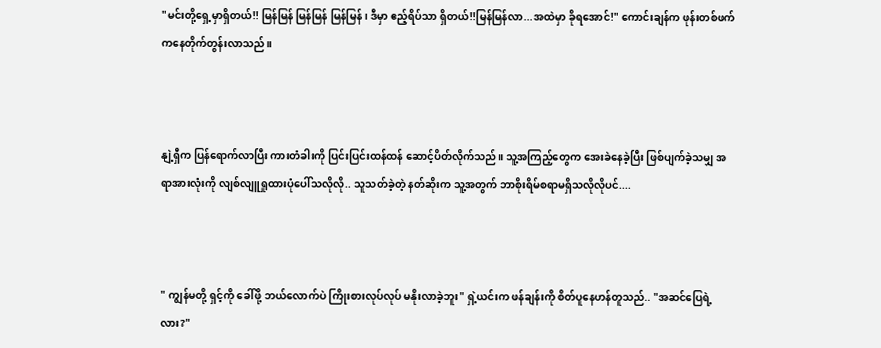"မင်းတို့ရှေ့မှာရှိတယ်!! မြန်မြန် မြန်မြန် မြန်မြန် ၊ ဒီမှာ ဧည့်ရိပ်သာ ရှိတယ်!!မြန်မြန်လာ...အထဲမှာ ခိုရအောင်!" ကောင်းချန်က ဖုန်းတစ်ဖက်ကနေတိုက်တွန်းလာသည်။



နျဲ့ရှီက ပြန်ရောက်လာပြီး ကားတံခါးကို ပြင်းပြင်းထန်ထန် ဆောင့်ပိတ်လိုက်သည်။ သူ့အကြည့်တွေက အေးခဲနေခဲ့ပြီး ဖြစ်ပျက်ခဲ့သမျှ အရာအားလုံးကို လျစ်လျူရှုထားပုံပေါ်သလိုလို.. သူသတ်ခဲ့တဲ့ နတ်ဆိုးက သူ့အတွက် ဘာစိုးရိမ်စရာမရှိသလိုလိုပင်....



" ကျွန်မတို့ ရှင့်ကို ခေါ်ဖို့ ဘယ်လောက်ပဲ ကြိုးစားလုပ်လုပ် မနိုးလာခဲ့ဘူး" ရှဲ့ယင်းက ဖန်ချန်းကို စိတ်ပူနေဟန်တူသည်.. "အဆင်ပြေရဲ့လား?"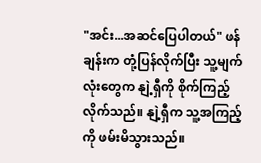"အင်း...အဆင်ပြေပါတယ်" ဖန်ချန်းက တုံ့ပြန်လိုက်ပြီး သူ့မျက်လုံးတွေက နျဲ့ရှီကို စိုက်ကြည့်လိုက်သည်။ နျဲ့ရှီက သူ့အကြည့်ကို ဖမ်းမိသွားသည်။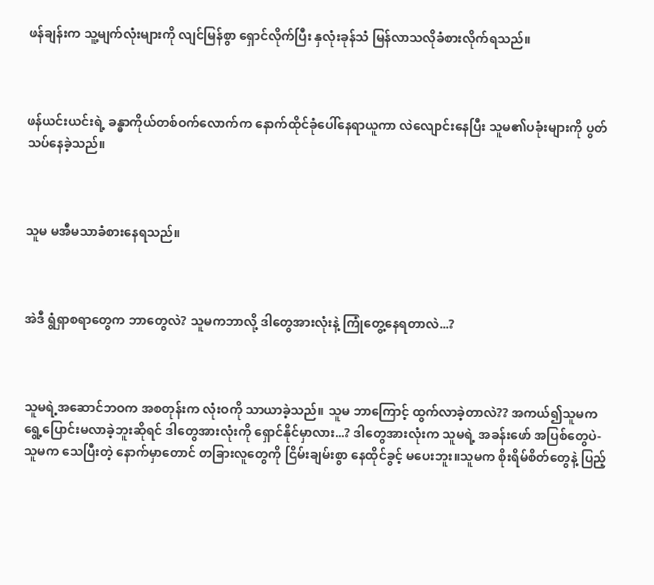ဖန်ချန်းက သူ့မျက်လုံးများကို လျင်မြန်စွာ ရှောင်လိုက်ပြီး နှလုံးခုန်သံ မြန်လာသလိုခံစားလိုက်ရသည်။



ဖန်ယင်းယင်းရဲ့ ခန္ဓာကိုယ်တစ်ဝက်လောက်က နောက်ထိုင်ခုံပေါ်နေရာယူကာ လဲလျောင်းနေပြီး သူမ၏ပခုံးများကို ပွတ်သပ်နေခဲ့သည်။



သူမ မအီမသာခံစားနေရသည်။



အဲဒီ ရွံရှာစရာတွေက ဘာတွေလဲ? သူမကဘာလို့ ဒါတွေအားလုံးနဲ့ ကြုံတွေ့နေရတာလဲ...?



သူမရဲ့အဆောင်ဘဝက အစတုန်းက လုံးဝကို သာယာခဲ့သည်။ သူမ ဘာကြောင့် ထွက်လာခဲ့တာလဲ?? အကယ်၍သူမကရွေ့ပြောင်းမလာခဲ့ဘူးဆိုရင် ဒါတွေအားလုံးကို ရှောင်နိုင်မှာလား...? ဒါတွေအားလုံးက သူမရဲ့ အခန်းဖော် အပြစ်တွေပဲ-သူမက သေပြီးတဲ့ နောက်မှာတောင် တခြားလူတွေကို ငြိမ်းချမ်းစွာ နေထိုင်ခွင့် မပေးဘူး။သူမက စိုးရိမ်စိတ်တွေနဲ့ ပြည့်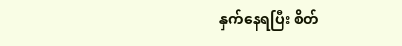နှက်နေရပြီး စိတ်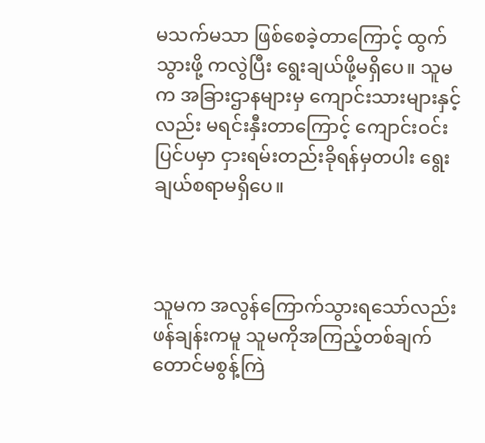မသက်မသာ ဖြစ်စေခဲ့တာကြောင့် ထွက်သွားဖို့ ကလွဲပြီး ရွေးချယ်ဖို့မရှိပေ။ သူမက အခြားဌာနများမှ ကျောင်းသားများနှင့်လည်း မရင်းနှီးတာကြောင့် ကျောင်းဝင်းပြင်ပမှာ ငှားရမ်းတည်းခိုရန်မှတပါး ရွေးချယ်စရာမရှိပေ။



သူမက အလွန်ကြောက်သွားရသော်လည်း ဖန်ချန်းကမူ သူမကိုအကြည့်တစ်ချက်တောင်မစွန့်ကြဲ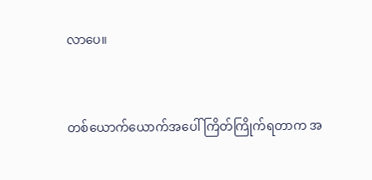လာပေ။



တစ်ယောက်ယောက်အပေါ် ကြိတ်ကြိုက်ရတာက အ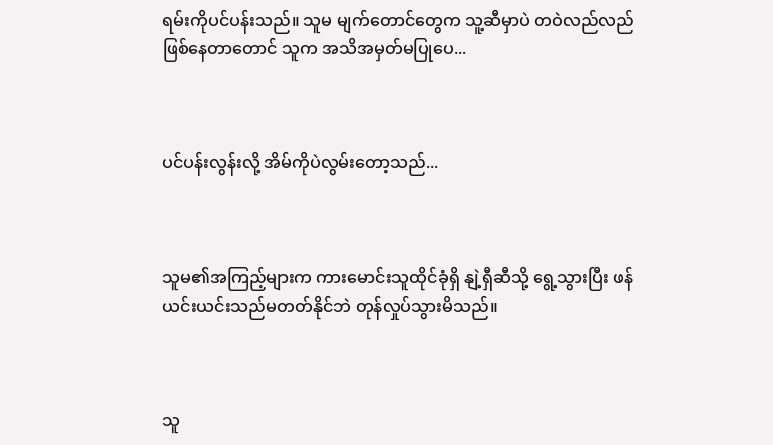ရမ်းကိုပင်ပန်းသည်။ သူမ မျက်တောင်တွေက သူ့ဆီမှာပဲ တဝဲလည်လည်ဖြစ်နေတာတောင် သူက အသိအမှတ်မပြုပေ...



ပင်ပန်းလွန်းလို့ အိမ်ကိုပဲလွမ်းတော့သည်...



သူမ၏အကြည့်များက ကားမောင်းသူထိုင်ခုံရှိ နျဲ့ရှီဆီသို့ ရွေ့သွားပြီး ဖန်ယင်းယင်းသည်မတတ်နိုင်ဘဲ တုန်လှုပ်သွားမိသည်။



သူ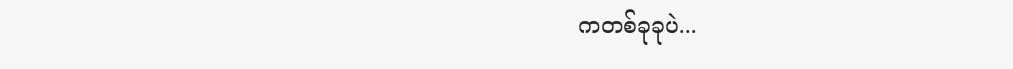ကတစ်ခုခုပဲ...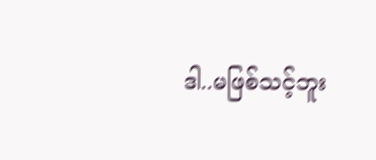ဒါ..မဖြစ်သင့်ဘူး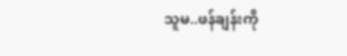သူမ..ဖန်ချန်းကို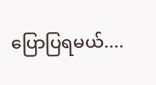ပြောပြရမယ်....